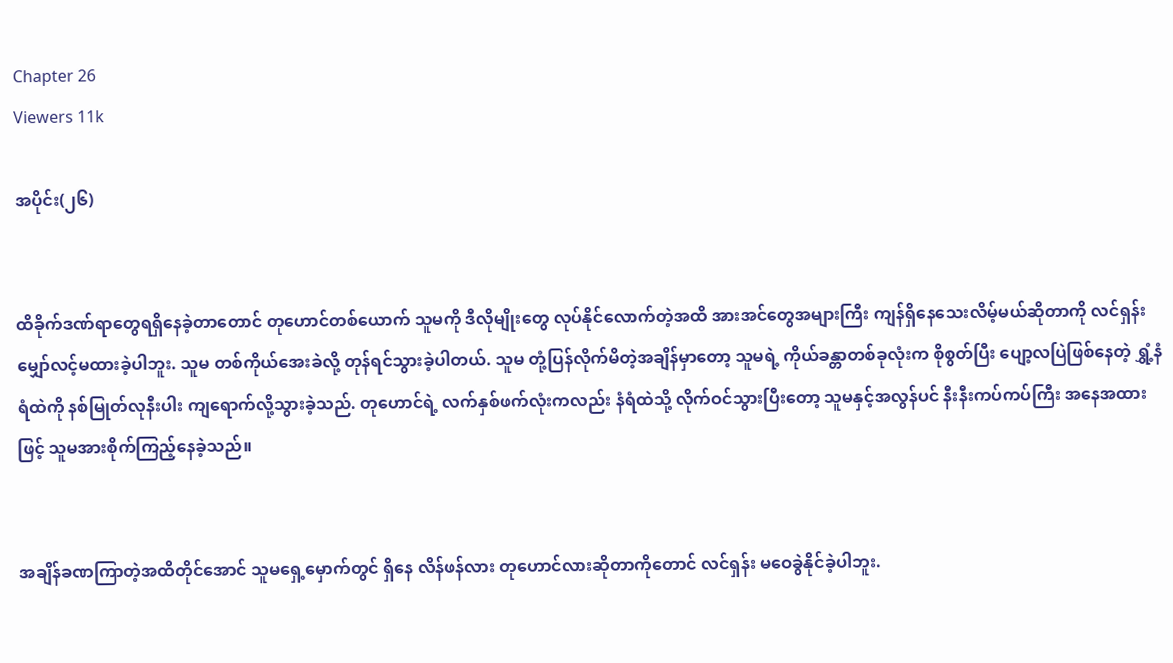Chapter 26
Viewers 11k

အပိုင်း(၂၆)


ထိခိုက်ဒဏ်ရာတွေရရှိနေခဲ့တာတောင် တုဟောင်တစ်ယောက် သူမကို ဒီလိုမျိုးတွေ လုပ်နိုင်လောက်တဲ့အထိ အားအင်တွေအများကြီး ကျန်ရှိနေသေးလိမ့်မယ်ဆိုတာကို လင်ရှန်း မျှော်လင့်မထားခဲ့ပါဘူး. သူမ တစ်ကိုယ်အေးခဲလို့ တုန်ရင်သွားခဲ့ပါတယ်. သူမ တုံ့ပြန်လိုက်မိတဲ့အချိန်မှာတော့ သူမရဲ့ ကိုယ်ခန္တာတစ်ခုလုံးက စိုစွတ်ပြီး ပျော့လပြဲဖြစ်နေတဲ့ ရွှံ့နံရံထဲကို နစ်မြုတ်လုနီးပါး ကျရောက်လို့သွားခဲ့သည်. တုဟောင်ရဲ့ လက်နှစ်ဖက်လုံးကလည်း နံရံထဲသို့ လိုက်ဝင်သွားပြီးတော့ သူမနှင့်အလွန်ပင် နီးနီးကပ်ကပ်ကြီး အနေအထားဖြင့် သူမအားစိုက်ကြည့်နေခဲ့သည်။


အချိန်ခဏကြာတဲ့အထိတိုင်အောင် သူမရှေ့မှောက်တွင် ရှိနေ လိန်ဖန်လား တုဟောင်လားဆိုတာကိုတောင် လင်ရှန်း မဝေခွဲနိုင်ခဲ့ပါဘူး.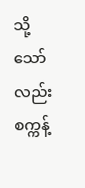သို့သော်လည်း စက္ကန့်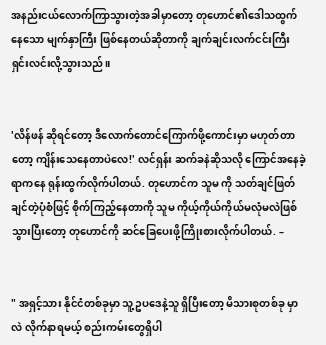အနည်းငယ်လောက်ကြာသွားတဲ့အခါမှာတော့ တုဟောင်၏ဒေါသထွက်နေသော မျက်နှာကြီး ဖြစ်နေတယ်ဆိုတာကို ချက်ချင်းလက်ငင်းကြီး ရှင်းလင်းလို့သွားသည်။


'လိန်ဖန် ဆိုရင်တော့ ဒီလောက်တောင်ကြောက်ဖို့ကောင်းမှာ မဟုတ်တာတော့ ကျိန်းသေနေတာပဲလေ!' လင်ရှန်း ဆက်ခနဲဆိုသလို ကြောင်အနေခဲ့ရာကနေ ရုန်းထွက်လိုက်ပါတယ်. တုဟောင်က သူမ ကို သတ်ချင်ဖြတ်ချင်တဲ့ပုံစံဖြင့် စိုက်ကြည့်နေတာကို သူမ ကိုယ့်ကိုယ်ကိုယ်မလုံမလဲဖြစ်သွားပြီးတော့ တုဟောင်ကို ဆင်ခြေပေးဖို့ကြိုးစားလိုက်ပါတယ်. –


" အရှင့်သား နိုင်ငံတစ်ခုမှာ သူ့ဥပဒေနဲ့သူ ရှိပြီးတော့ မိသားစုတစ်ခု မှာလဲ လိုက်နာရမယ့် စည်းကမ်းတွေရှိပါ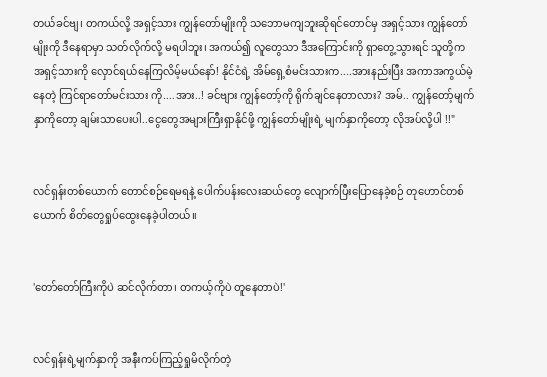တယ်ခင်ဗျ၊ တကယ်လို့ အရှင့်သား ကျွန်တော်မျိုးကို သဘောမကျဘူးဆိုရင်တောင်မှ အရှင့်သား ကျွန်တော်မျိုးကို ဒီနေရာမှာ သတ်လိုက်လို့ မရပါဘူး၊ အကယ်၍ လူတွေသာ ဒီအကြောင်းကို ရှာတွေ့သွားရင် သူတို့က အရှင့်သားကို လှောင်ရယ်နေကြလိမ့်မယ်နော်! နိုင်ငံရဲ့ အိမ်ရှေ့စံမင်းသားက....အားနည်းပြီး အကာအကွယ်မဲ့နေတဲ့ ကြင်ရာတော်မင်းသား ကို....အား..! ခင်ဗျား ကျွန်တော့်ကို ရိုက်ချင်နေတာလား? အမ်.. ကျွန်တော့်မျက်နှာကိုတော့ ချမ်းသာပေးပါ..ငွေတွေအများကြီးရှာနိုင်ဖို့ ကျွန်တော်မျိုးရဲ့ မျက်နှာကိုတော့ လိုအပ်လို့ပါ !!"


လင်ရှန်းတစ်ယောက် တောင်စဉ်ရေမရနဲ့ ပေါက်ပန်းလေးဆယ်တွေ လျောက်ပြီးပြောနေခဲ့စဉ် တုဟောင်တစ်ယောက် စိတ်တွေရှုပ်ထွေးနေခဲ့ပါတယ်။


'တော်တော်ကြီးကိုပဲ ဆင်လိုက်တာ၊ တကယ့်ကိုပဲ တူနေတာပဲ!'


လင်ရှန်းရဲ့မျက်နှာကို အနီးကပ်ကြည့်ရှုမိလိုက်တဲ့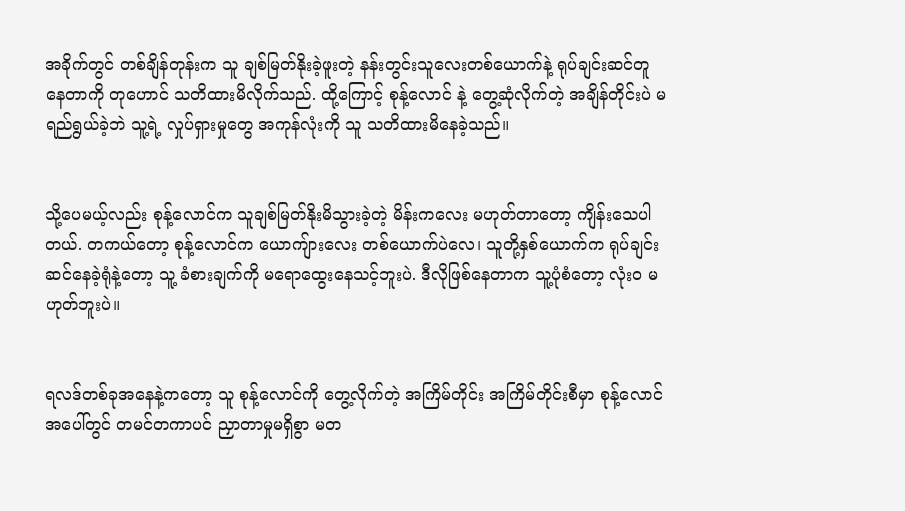အခိုက်တွင် တစ်ချိန်တုန်းက သူ ချစ်မြတ်နိုးခဲ့ဖူးတဲ့ နန်းတွင်းသူလေးတစ်ယောက်နဲ့ ရုပ်ချင်းဆင်တူနေတာကို တုဟောင် သတိထားမိလိုက်သည်. ထို့ကြောင့် စုန့်လောင် နဲ့ တွေ့ဆုံလိုက်တဲ့ အချိန်တိုင်းပဲ မရည်ရွယ်ခဲ့ဘဲ သူ့ရဲ့ လှုပ်ရှားမှုတွေ အကုန်လုံးကို သူ သတိထားမိနေခဲ့သည်။


သို့ပေမယ့်လည်း စုန့်လောင်က သူချစ်မြတ်နိုးမိသွားခဲ့တဲ့ မိန်းကလေး မဟုတ်တာတော့ ကျိန်းသေပါတယ်. တကယ်တော့ စုန့်လောင်က ယောကျ်ားလေး တစ်ယောက်ပဲလေ၊ သူတို့နှစ်ယောက်က ရုပ်ချင်းဆင်နေခဲ့ရုံနဲ့တော့ သူ့ ခံစားချက်ကို မရောထွေးနေသင့်ဘူးပဲ. ဒီလိုဖြစ်နေတာက သူ့ပုံစံတော့ လုံးဝ မဟုတ်ဘူးပဲ။


ရလဒ်တစ်ခုအနေနဲ့ကတော့ သူ စုန့်လောင်ကို တွေ့လိုက်တဲ့ အကြိမ်တိုင်း အကြိမ်တိုင်းစီမှာ စုန့်လောင်အပေါ်တွင် တမင်တကာပင် ညှာတာမှုမရှိစွာ မတ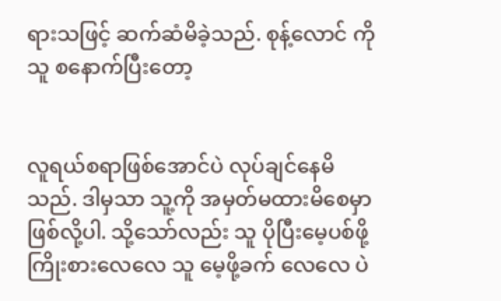ရားသဖြင့် ဆက်ဆံမိခဲ့သည်. စုန့်လောင် ကို သူ စနောက်ပြီးတော့


လူရယ်စရာဖြစ်အောင်ပဲ လုပ်ချင်နေမိသည်. ဒါမှသာ သူ့ကို အမှတ်မထားမိစေမှာ ဖြစ်လို့ပါ. သို့သော်လည်း သူ ပိုပြီးမေ့ပစ်ဖို့ ကြိုးစားလေလေ သူ‌ မေ့ဖို့ခက် လေလေ ပဲ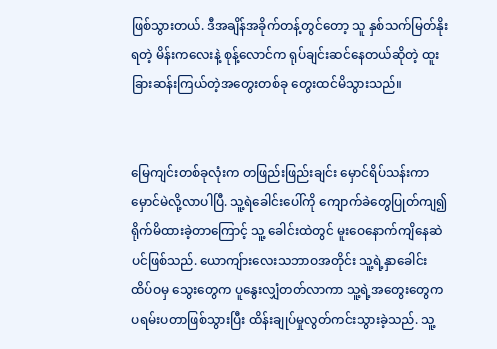ဖြစ်သွားတယ်. ဒီအချိန်အခိုက်တန့်တွင်တော့ သူ နှစ်သက်မြတ်နိုးရတဲ့ မိန်းကလေးနဲ့ စုန့်လောင်က ရုပ်ချင်းဆင်နေတယ်ဆိုတဲ့ ထူးခြားဆန်းကြယ်တဲ့အတွေးတစ်ခု တွေးထင်မိသွားသည်။


မြေကျင်းတစ်ခုလုံးက တဖြည်းဖြည်းချင်း မှောင်ရိပ်သန်းကာ မှောင်မဲလို့လာပါပြီ. သူ့ရဲခေါင်းပေါ်ကို ကျောက်ခဲတွေပြုတ်ကျ၍ ရိုက်မိထားခဲ့တာကြောင့် သူ့ ခေါင်းထဲတွင် မူးဝေနောက်ကျိနေဆဲပင်ဖြစ်သည်. ယောကျ်ားလေးသဘာဝအတိုင်း သူ့ရဲ့နှာခေါင်းထိပ်ဝမှ သွေးတွေက ပူနွေးလျှံတတ်လာကာ သူ့ရဲ့အတွေးတွေက ပရမ်းပတာဖြစ်သွားပြီး ထိန်းချုပ်မှုလွတ်ကင်းသွားခဲ့သည်. သူ့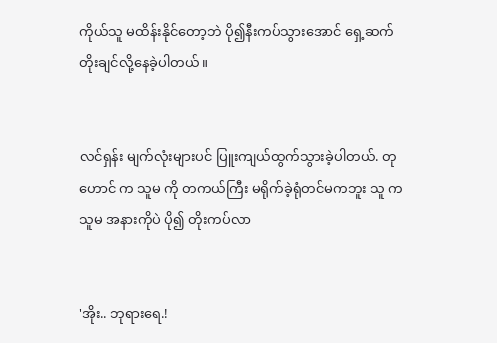ကိုယ်သူ မထိန်းနိုင်တော့ဘဲ ပို၍နီးကပ်သွားအောင် ရှေ့ဆက်တိုးချင်လို့နေခဲ့ပါတယ်။


လင်ရှန်း မျက်လုံးများပင် ပြူးကျယ်ထွက်သွားခဲ့ပါတယ်. တုဟောင် က သူမ ကို တကယ်ကြီး မရိုက်ခဲ့ရုံတင်မကဘူး သူ က သူမ အနားကိုပဲ ပို၍ တိုးကပ်လာ


'အိုး.. ဘုရားရေ.!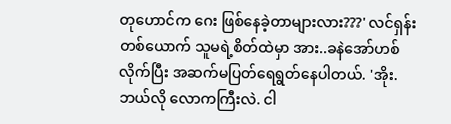တုဟောင်က ဂေး ဖြစ်နေခဲ့တာများလား???' လင်ရှန်းတစ်ယောက် သူမရဲ့စိတ်ထဲမှာ အား..ခနဲအော်ဟစ်လိုက်ပြီး အဆက်မပြတ်ရေရွတ်နေပါတယ်. 'အိုး.ဘယ်လို လောကကြီးလဲ. ငါ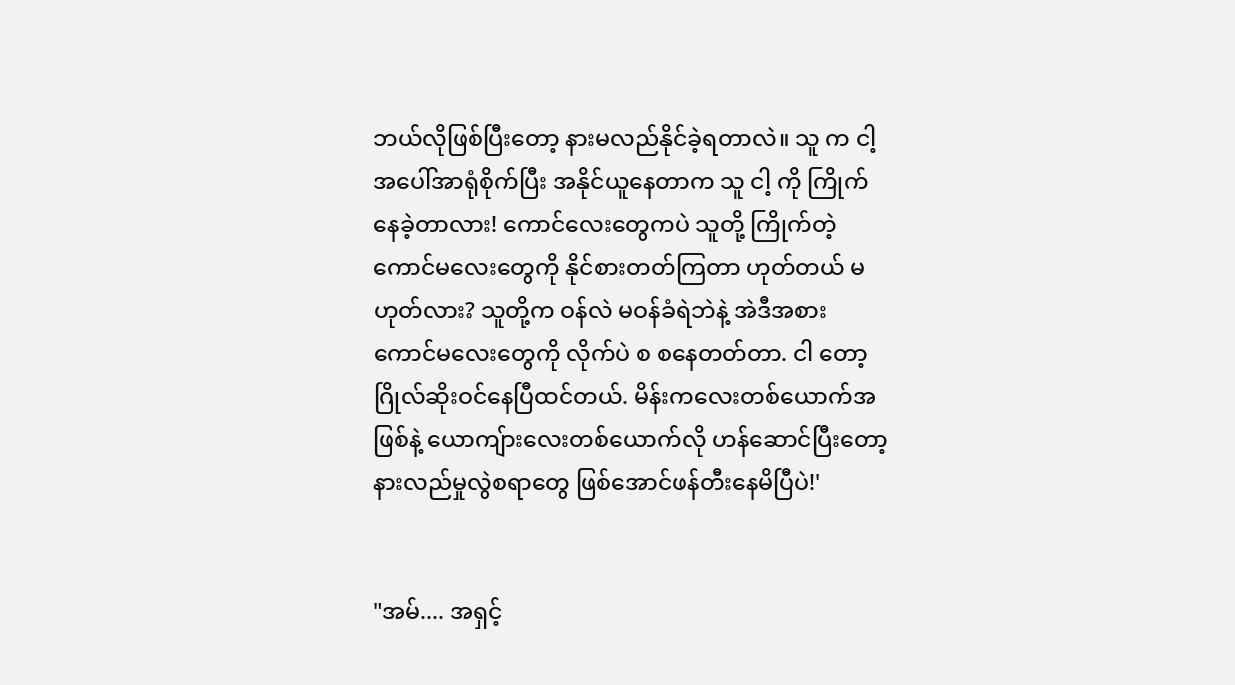ဘယ်လိုဖြစ်ပြီးတော့ နားမလည်နိုင်ခဲ့ရတာလဲ။ သူ က ငါ့ အပေါ်အာရုံစိုက်ပြီး အနိုင်ယူနေတာက သူ ငါ့ ကို ကြိုက်နေခဲ့တာလား! ကောင်လေးတွေကပဲ သူတို့ ကြိုက်တဲ့ကောင်မလေးတွေကို နိုင်စားတတ်ကြတာ ဟုတ်တယ် မဟုတ်လား? သူတို့က ဝန်လဲ မဝန်ခံရဲဘဲနဲ့ အဲဒီအစား ကောင်မလေးတွေကို လိုက်ပဲ စ စနေတတ်တာ. ငါ တော့ ဂြိုလ်ဆိုးဝင်နေပြီထင်တယ်. မိန်းကလေးတစ်ယောက်အဖြစ်နဲ့ ယောကျ်ားလေးတစ်ယောက်လို ဟန်ဆောင်ပြီးတော့ နားလည်မှုလွဲစရာတွေ ဖြစ်အောင်ဖန်တီးနေမိပြီပဲ!'


"အမ်.... အရှင့်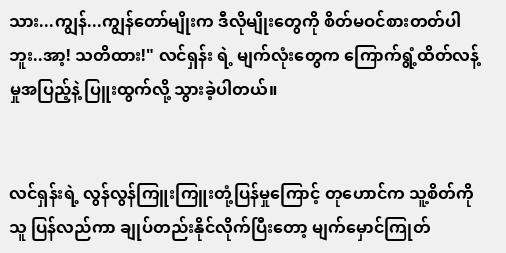သား...ကျွန်...ကျွန်တော်မျိုးက ဒီလိုမျိုးတွေကို စိတ်မဝင်စားတတ်ပါဘူး..အာ့! သတိထား!" လင်ရှန်း ရဲ့ မျက်လုံးတွေက ကြောက်ရွံ့ထိတ်လန့်မှုအပြည့်နဲ့ ပြူးထွက်လို့ သွားခဲ့ပါတယ်။


လင်ရှန်းရဲ့ လွန်လွန်ကြူးကြူးတုံ့ပြန်မှုကြောင့် တုဟောင်က သူ့စိတ်ကို သူ ပြန်လည်ကာ ချုပ်တည်းနိုင်လိုက်ပြီးတော့ မျက်မှောင်ကြုတ်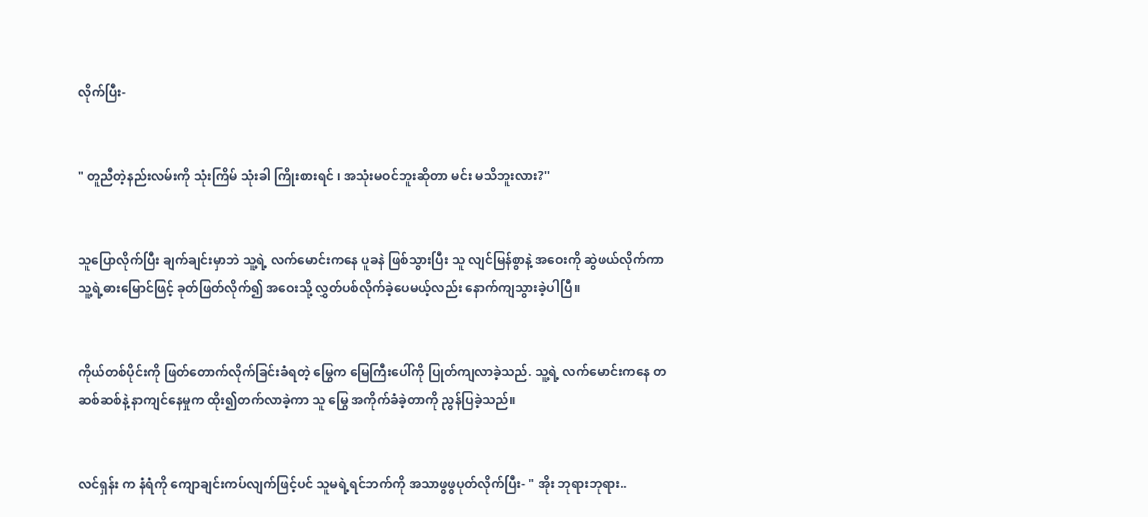လိုက်ပြီး-


" တူညီတဲ့နည်းလမ်းကို သုံးကြိမ် သုံးခါ ကြိုးစားရင် ၊ အသုံးမဝင်ဘူးဆိုတာ မင်း မသိဘူးလား?''


သူပြောလိုက်ပြီး ချက်ချင်းမှာဘဲ သူ့ရဲ့ လက်မောင်းကနေ ပူခနဲ ဖြစ်သွားပြီး သူ လျင်မြန်စွာနဲ့ အဝေးကို ဆွဲဖယ်လိုက်ကာ သူ့ရဲ့ဓားမြောင်ဖြင့် ခုတ်ဖြတ်လိုက်၍ အဝေးသို့ လွှတ်ပစ်လိုက်ခဲ့ပေမယ့်လည်း နောက်ကျသွားခဲ့ပါပြီ။


ကိုယ်တစ်ပိုင်းကို ဖြတ်တောက်လိုက်ခြင်းခံရတဲ့ မြွေက မြေကြီးပေါ်ကို ပြုတ်ကျလာခဲ့သည်. သူ့ရဲ့ လက်မောင်းကနေ တဆစ်ဆစ်နဲ့ နာကျင်နေမှုက ထိုး၍တက်လာခဲ့ကာ သူ မြွေ အကိုက်ခံခဲ့တာကို ညွန်ပြခဲ့သည်။


လင်ရှန်း က နံရံကို ကျောချင်းကပ်လျက်ဖြင့်ပင် သူမရဲ့ရင်ဘက်ကို အသာဖွဖွပုတ်လိုက်ပြီး- " အိုး ဘုရားဘုရား..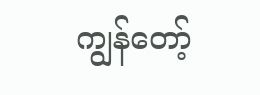ကျွန်တော့်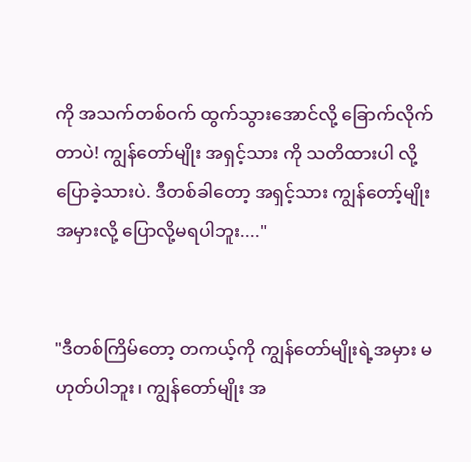ကို အသက်တစ်ဝက် ထွက်သွားအောင်လို့ ခြောက်လိုက်တာပဲ! ကျွန်တော်မျိုး အရှင့်သား ကို သတိထားပါ လို့ပြောခဲ့သားပဲ. ဒီတစ်ခါတော့ အရှင့်သား ကျွန်တော့်မျိုးအမှားလို့ ပြောလို့မရပါဘူး...."


"ဒီတစ်ကြိမ်တော့ တကယ့်ကို ကျွန်တော်မျိုးရဲ့အမှား မဟုတ်ပါဘူး၊ ကျွန်တော်မျိုး အ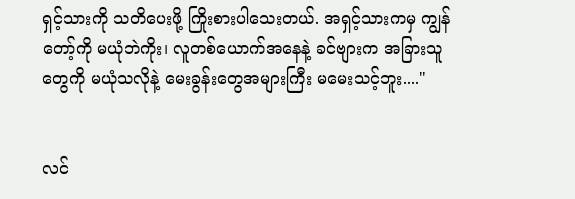ရှင့်သားကို သတိပေးဖို့ ကြိုးစားပါသေးတယ်. အရှင့်သားကမှ ကျွန်တော့်ကို မယုံဘဲကိုး၊ လူတစ်ယောက်အနေနဲ့ ခင်ဗျားက အခြားသူတွေကို မယုံသလိုနဲ့ မေးခွန်းတွေအများကြီး မမေးသင့်ဘူး...."


လင်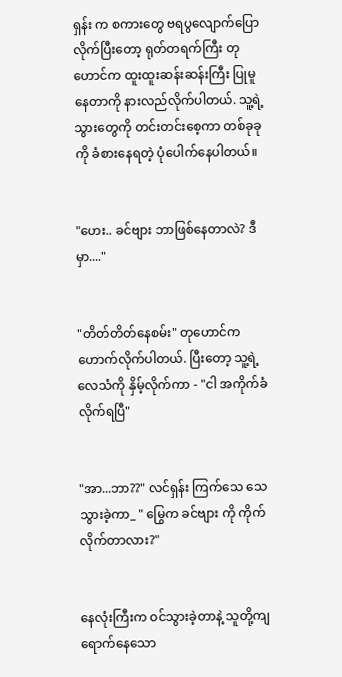ရှန်း က စကားတွေ ဗရပွလျောက်ပြောလိုက်ပြီးတော့ ရုတ်တရက်ကြီး တုဟောင်က ထူးထူးဆန်းဆန်းကြီး ပြုမူနေတာကို နားလည်လိုက်ပါတယ်. သူ့ရဲ့ သွားတွေကို တင်းတင်းစေ့ကာ တစ်ခုခုကို ခံစားနေရတဲ့ ပုံပေါက်နေပါတယ်။


"ဟေး.. ခင်ဗျား ဘာဖြစ်နေတာလဲ? ဒီမှာ...."


"တိတ်တိတ်နေစမ်း" တုဟောင်က ဟောက်လိုက်ပါတယ်. ပြီးတော့ သူ့ရဲ့လေသံကို နှိမ့်လိုက်ကာ - "ငါ အကိုက်ခံလိုက်ရပြီ"


"အာ...ဘာ??" လင်ရှန်း ကြက်သေ သေသွားခဲ့ကာ_ " မြွေက ခင်ဗျား ကို ကိုက်လိုက်တာလား?"


နေလုံးကြီးက ဝင်သွားခဲ့တာနဲ့ သူတို့ကျရောက်နေသော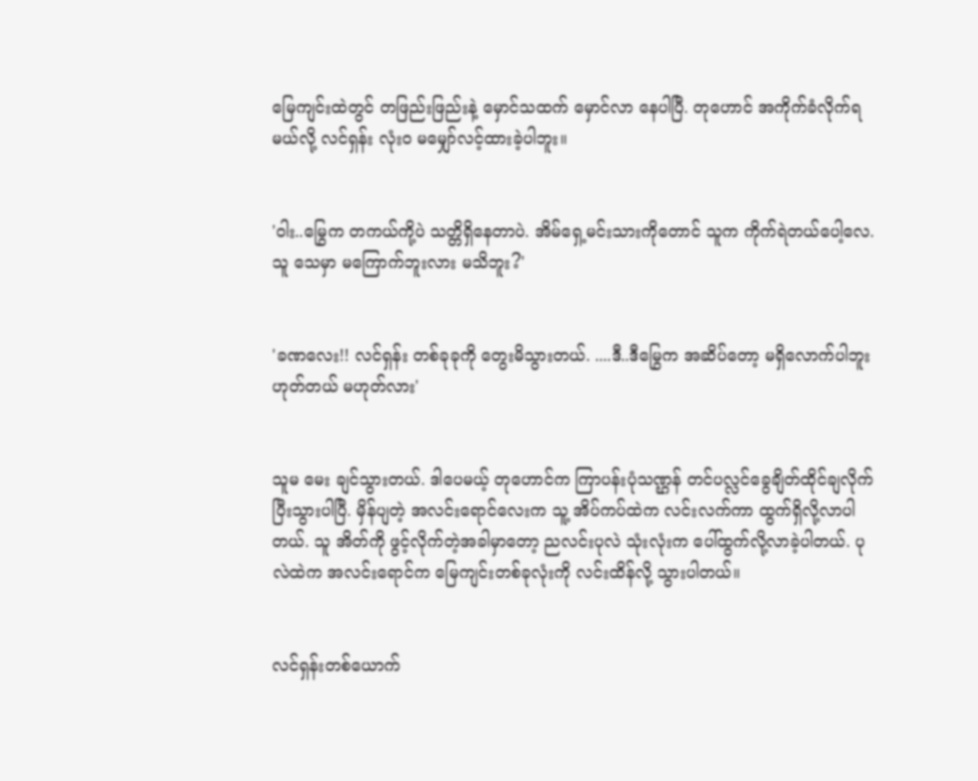မြေကျင်းထဲတွင် တဖြည်းဖြည်းနဲ့ မှောင်သထက် မှောင်လာ နေပါပြီ. တုဟောင် အကိုက်ခံလိုက်ရမယ်လို့ လင်ရှန်း လုံးဝ မမျှော်လင့်ထားခဲ့ပါဘူး။


'ဝါး..မြွေက တကယ်ကို့ပဲ သတ္တိရှိနေတာပဲ. အိမ်ရှေ့မင်းသားကိုတောင် သူက ကိုက်ရဲတယ်ပေါ့လေ. သူ သေမှာ မကြောက်ဘူးလား မသိဘူး?'


'ခဏလေး!! လင်ရှန်း တစ်ခုခုကို တွေးမိသွားတယ်. ....ဒီ..ဒီမြွေက အဆိပ်တော့ မရှိလောက်ပါဘူး ဟုတ်တယ် မဟုတ်လား'


သူမ မေး ချင်သွားတယ်. ဒါပေမယ့် တုဟောင်က ကြာပန်းပုံသဏ္ဌန် တင်ပလ္လင်ခွေချိတ်ထိုင်ချလိုက်ပြီးသွားပါပြီ. မှိန်ပျတဲ့ အလင်းရောင်လေးက သူ့ အိပ်ကပ်ထဲက လင်းလက်ကာ ထွက်ရှိလို့လာပါတယ်. သူ အိတ်ကို ဖွင့်လိုက်တဲ့အခါမှာတော့ ညလင်းပုလဲ သုံးလုံးက ပေါ်ထွက်လို့လာခဲ့ပါတယ်. ပုလဲထဲက အလင်းရောင်က မြေကျင်းတစ်ခုလုံးကို လင်းထိန်လို့ သွားပါတယ်။


လင်ရှန်းတစ်ယောက်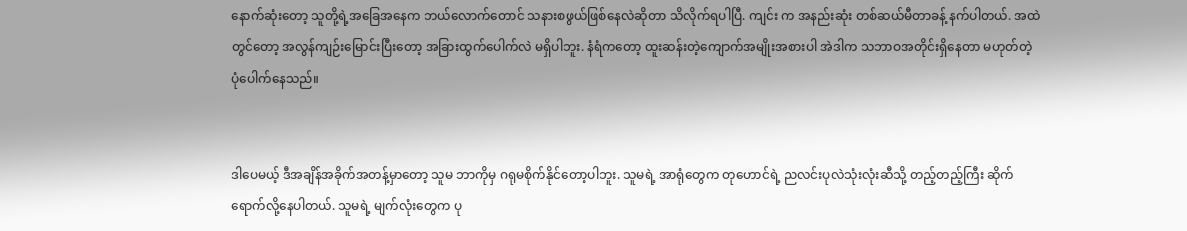နောက်ဆုံးတော့ သူတို့ရဲ့အခြေအနေက ဘယ်လောက်တောင် သနားစဖွယ်ဖြစ်နေလဲဆိုတာ သိလိုက်ရပါပြီ. ကျင်း က အနည်းဆုံး တစ်ဆယ်မီတာခန့် နက်ပါတယ်. အထဲတွင်တော့ အလွန်ကျဉ်းမြောင်းပြီးတော့ အခြားထွက်ပေါက်လဲ မရှိပါဘူး. နံရံက‌တော့ ထူးဆန်းတဲ့ကျောက်အမျိုးအစားပါ အဲဒါက သဘာဝအတိုင်းရှိနေတာ မဟုတ်တဲ့ ပုံပေါက်နေသည်။


ဒါပေမယ့် ဒီအချိန်အခိုက်အတန့်မှာတော့ သူမ ဘာကိုမှ ဂရုမစိုက်နိုင်တော့ပါဘူး. သူမရဲ့ အာရုံတွေက တုဟောင်ရဲ့ ညလင်းပုလဲသုံးလုံးဆီသို့ တည့်တည့်ကြီး ဆိုက်ရောက်လို့နေပါတယ်. သူမရဲ့ မျက်လုံးတွေက ပု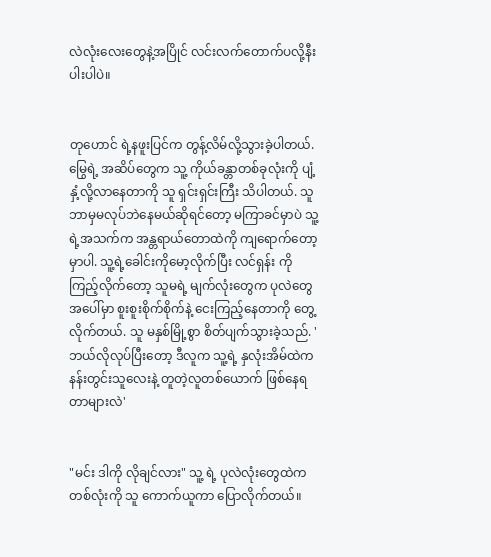လဲလုံးလေးတွေနဲ့အပြိုင် လင်းလက်တောက်ပလို့နီးပါးပါပဲ။


တုဟောင် ရဲ့နဖူးပြင်က တွန့်လိမ်လို့သွားခဲ့ပါတယ်. မြွေရဲ့ အဆိပ်တွေက သူ့ ကိုယ်ခန္တာတစ်ခုလုံးကို ပျံ့နှံ့လို့လာနေတာကို သူ ရှင်းရှင်းကြီး သိပါတယ်. သူဘာမှမလုပ်ဘဲနေမယ်ဆိုရင်တော့ မကြာခင်မှာပဲ သူ့ရဲ့အသက်က အန္တရာယ်တောထဲကို ကျရောက်တော့မှာပါ. သူ့ရဲ့ခေါင်းကိုမော့လိုက်ပြီး လင်ရှန်း ကို ကြည့်လိုက်တော့ သူမရဲ့ မျက်လုံးတွေက ပုလဲတွေအပေါ်မှာ စူးစူးစိုက်စိုက်နဲ့ ငေးကြည့်နေတာကို တွေ့လိုက်တယ်. သူ မနှစ်မြို့စွာ စိတ်ပျက်သွားခဲ့သည်. 'ဘယ်လိုလုပ်ပြီးတော့ ဒီလူက သူ့ရဲ့ နှလုံးအိမ်ထဲက နန်းတွင်းသူလေးနဲ့ တူတဲ့လူတစ်ယောက် ဖြစ်နေရတာများလဲ'


"မင်း ဒါကို လိုချင်လား" သူ့ ရဲ့ ပုလဲလုံးတွေထဲက တစ်လုံးကို သူ ကောက်ယူကာ ပြောလိုက်တယ်။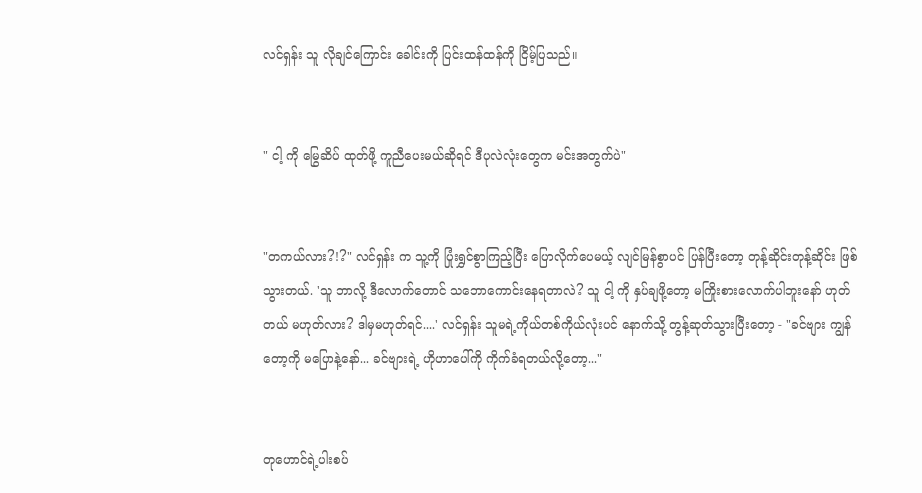လင်ရှန်း သူ လိုချင်ကြောင်း ခေါင်းကို ပြင်းထန်ထန်ကို ငြိမ့်ပြသည်။


" ငါ့ ကို မြွေဆိပ် ထုတ်ဖို့ ကူညီပေးမယ်ဆိုရင် ဒီပုလဲလုံးတွေက မင်းအတွက်ပဲ"


"တကယ်လား?!?" လင်ရှန်း က သူ့ကို ပြုံးရွှင်စွာကြည့်ပြီး ပြောလိုက်ပေမယ့် လျင်မြန်စွာပင် ပြန်ပြီးတော့ တုန့်ဆိုင်းတုန့်ဆိုင်း ဖြစ်သွားတယ်. 'သူ ဘာလို့ ဒီလောက်တောင် သဘောကောင်းနေရတာလဲ? သူ ငါ့ ကို နှပ်ချဖို့တော့ မကြိုးစားလောက်ပါဘူးနော် ဟုတ်တယ် မဟုတ်လား? ဒါမှမဟုတ်ရင်....' လင်ရှန်း သူမရဲ့ကိုယ်တစ်ကိုယ်လုံးပင် နောက်သို့ တွန့်ဆုတ်သွားပြီးတော့ - "ခင်ဗျား ကျွန်တော့ကို မပြောနဲ့နော်... ခင်ဗျားရဲ့ ဟိုဟာပေါ်ကို ကိုက်ခံရတယ်လို့တော့..."


တုဟောင်ရဲ့ပါးစပ်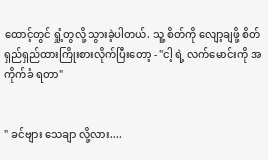ထောင့်တွင် ရှုံ့တွလို့ သွားခဲ့ပါတယ်. သူ့ စိတ်ကို လျော့ချဖို့ စိတ်ရှည်ရှည်ထားကြိုးစားလိုက်ပြီးတော့ - "ငါ့ ရဲ့ လက်မောင်းကို အကိုက်ခံ ရတာ"


" ခင်ဗျား သေချာ လို့လား....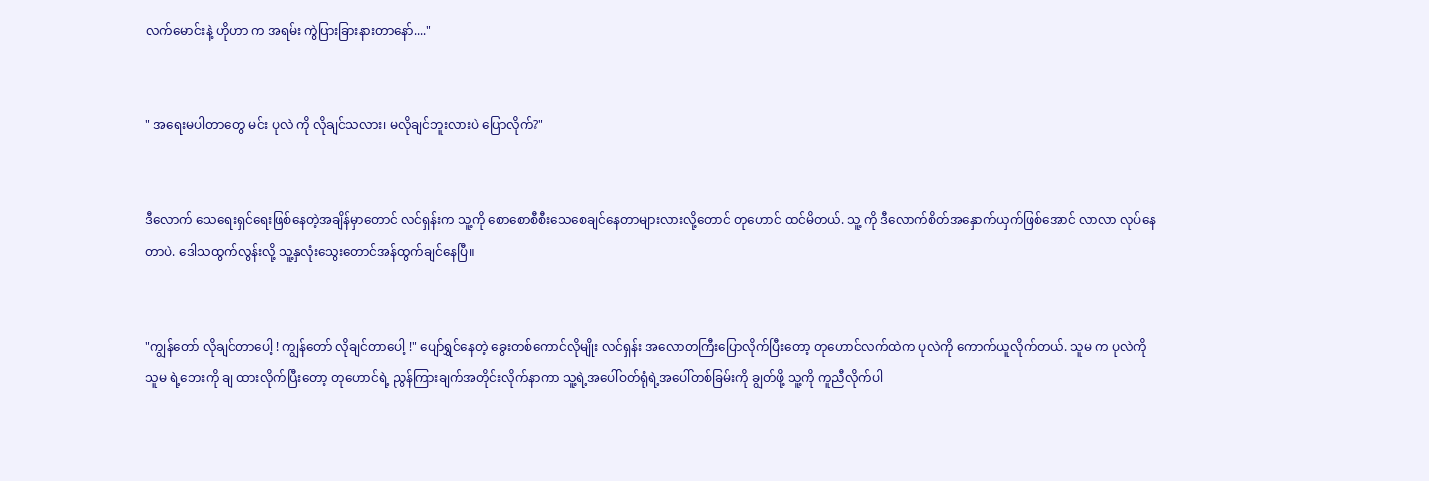လက်မောင်းနဲ့ ဟိုဟာ က အရမ်း ကွဲပြားခြားနားတာနော်...."


" အရေးမပါတာတွေ မင်း ပုလဲ ကို လိုချင်သလား၊ မလိုချင်ဘူးလားပဲ ပြောလိုက်?"


ဒီလောက် သေရေးရှင်ရေးဖြစ်နေတဲ့အချိန်မှာတောင် လင်ရှန်းက သူ့ကို စောစောစီစီးသေစေချင်နေတာများလားလို့တောင် တုဟောင် ထင်မိတယ်. သူ့ ကို ဒီလောက်စိတ်အနှောက်ယှက်ဖြစ်အောင် လာလာ လုပ်နေတာပဲ. ဒေါသထွက်လွန်းလို့ သူ့နှလုံးသွေးတောင်အန်ထွက်ချင်နေပြီ။


"ကျွန်တော် လိုချင်တာပေါ့ ! ကျွန်တော် လိုချင်တာပေါ့ !" ပျော်ရွှင်နေတဲ့ ခွေးတစ်ကောင်လိုမျိုး လင်ရှန်း အလောတကြီးပြောလိုက်ပြီးတော့ တုဟောင်လက်ထဲက ပုလဲကို ကောက်ယူလိုက်တယ်. သူမ က ပုလဲကို သူမ ရဲ့ဘေးကို ချ ထားလိုက်ပြီးတော့ တုဟောင်ရဲ့ ညွန်ကြားချက်အတိုင်းလိုက်နာကာ သူ့ရဲ့အပေါ်ဝတ်ရုံရဲ့အပေါ်တစ်ခြမ်းကို ချွတ်ဖို့ သူ့ကို ကူညီလိုက်ပါ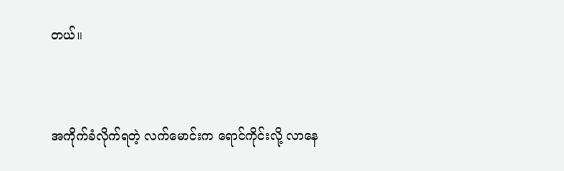တယ်။


အကိုက်ခံလိုက်ရတဲ့ လက်မောင်းက ရောင်ကိုင်းလို့ လာနေ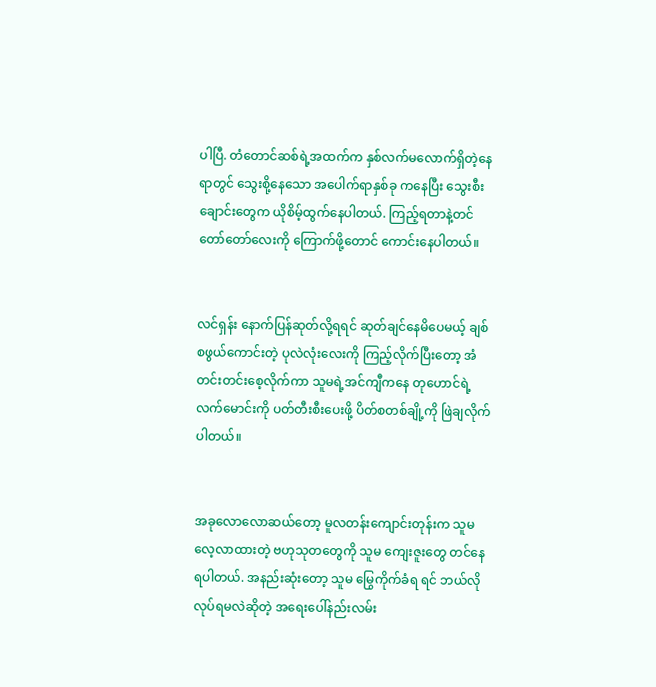ပါပြီ. တံတောင်ဆစ်ရဲ့အထက်က နှစ်လက်မလောက်ရှိတဲ့နေရာတွင် သွေးစို့နေသော အပေါက်ရာနှစ်ခု ကနေပြီး သွေးစီးချောင်းတွေက ယိုစိမ့်ထွက်နေပါတယ်. ကြည့်ရတာနဲ့တင် တော်တော်လေးကို ကြောက်ဖို့တောင် ကောင်းနေပါတယ်။


လင်ရှန်း နောက်ပြန်ဆုတ်လို့ရရင် ဆုတ်ချင်နေမိပေမယ့် ချစ်စဖွယ်ကောင်းတဲ့ ပုလဲလုံးလေးကို ကြည့်လိုက်ပြီးတော့ အံတင်းတင်းစေ့လိုက်ကာ သူမရဲ့အင်ကျီကနေ တုဟောင်ရဲ့လက်မောင်းကို ပတ်တီးစီးပေးဖို့ ပိတ်စတစ်ချို့ကို ဖြဲချလိုက်ပါတယ်။


အခုလောလောဆယ်တော့ မူလတန်းကျောင်းတုန်းက သူမ လေ့လာထားတဲ့ ဗဟုသုတတွေကို သူမ ကျေးဇူးတွေ တင်နေရပါတယ်. အနည်းဆုံးတော့ သူမ မြွေကိုက်ခံရ ရင် ဘယ်လိုလုပ်ရမလဲဆိုတဲ့ အရေးပေါ်နည်းလမ်း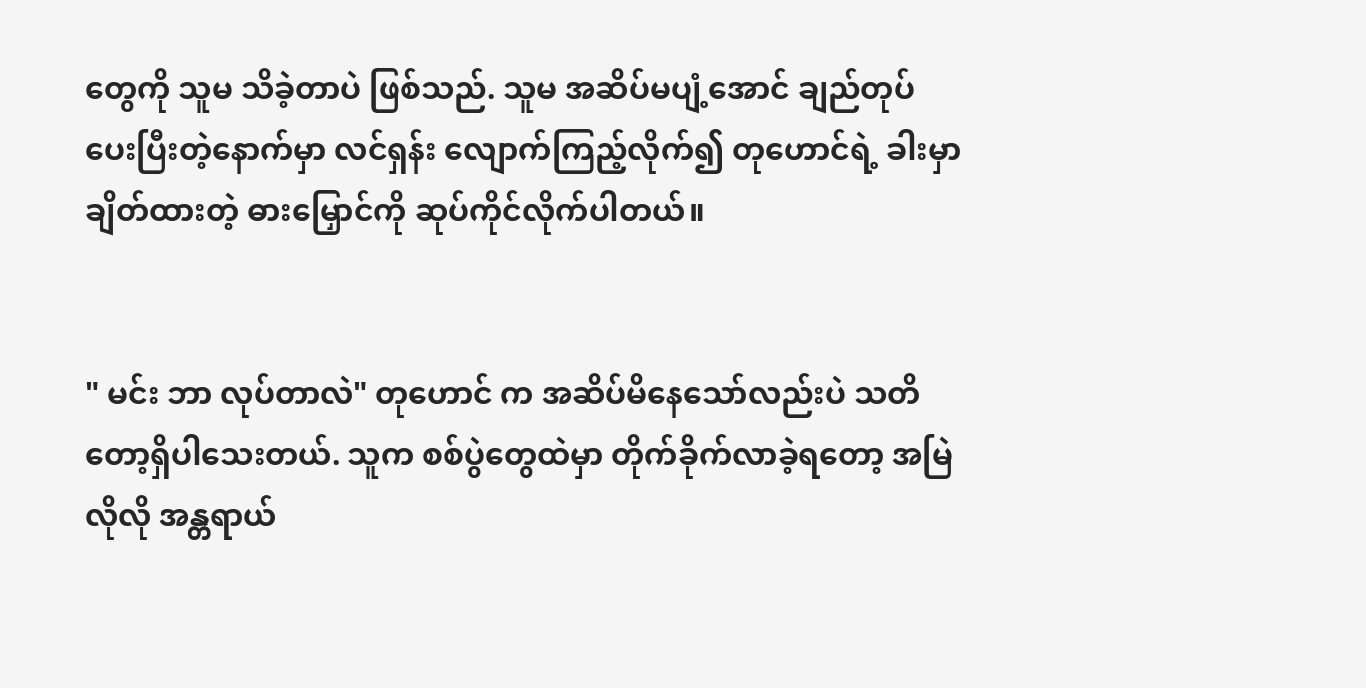တွေကို သူမ သိခဲ့တာပဲ ဖြစ်သည်. သူမ အဆိပ်မပျံ့အောင် ချည်တုပ်ပေးပြီးတဲ့နောက်မှာ လင်ရှန်း လျောက်ကြည့်လိုက်၍ တုဟောင်ရဲ့ ခါးမှာချိတ်ထားတဲ့ ဓားမြှောင်ကို ဆုပ်ကိုင်လိုက်ပါတယ်။


" မင်း ဘာ လုပ်တာလဲ" တုဟောင် က အဆိပ်မိနေသော်လည်းပဲ သတိတော့ရှိပါသေးတယ်. သူက စစ်ပွဲတွေထဲမှာ တိုက်ခိုက်လာခဲ့ရတော့ အမြဲလိုလို အန္တရာယ်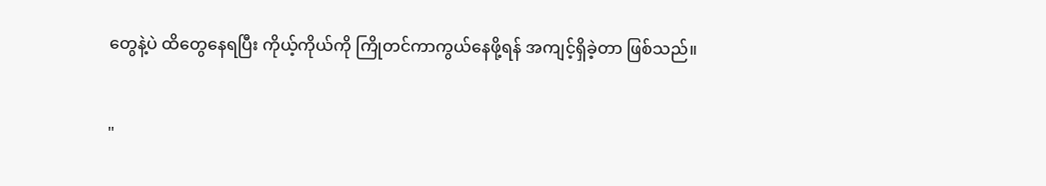တွေနဲ့ပဲ ထိတွေနေရပြီး ကိုယ့်ကိုယ်ကို ကြိုတင်ကာကွယ်နေဖို့ရန် အကျင့်ရှိခဲ့တာ ဖြစ်သည်။


"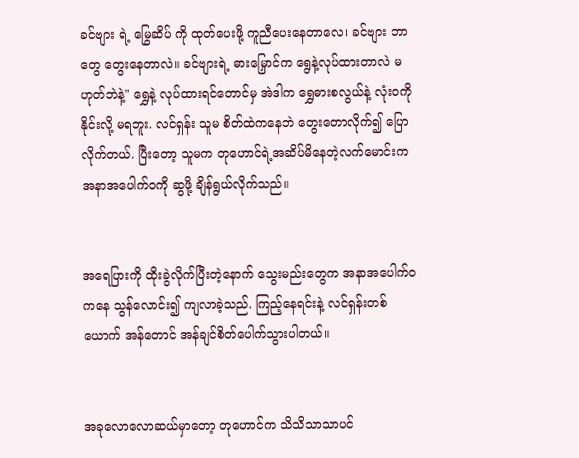ခင်ဗျား ရဲ့ မြွေဆိပ် ကို ထုတ်ပေးဖို့ ကူညီပေးနေတာလေ၊ ခင်ဗျား ဘာတွေ တွေးနေတာလဲ။ ခင်ဗျားရဲ့ ဓားမြှောင်က ရွေနဲ့လုပ်ထားတာလဲ မဟုတ်ဘဲနဲ့" ရွှေနဲ့ လုပ်ထားရင်တောင်မှ အဲဒါက ရွှေဓားစလွယ်နဲ့ လုံးဝကို နိုင်းလို့ မရဘူး. လင်ရှန်း သူမ စိတ်ထဲကနေဘဲ တွေးတောလိုက်၍ ပြောလိုက်တယ်. ပြီးတော့ သူမက တုဟောင်ရဲ့အဆိပ်မိနေတဲ့လက်မောင်းက အနာအပေါက်ဝကို ဆွဖို့ ချိန်ရွယ်လိုက်သည်။


အရေပြားကို ထိုးခွဲလိုက်ပြီးတဲ့နောက် သွေးမည်းတွေက အနာအပေါက်ဝကနေ သွန်လောင်း၍ ကျလာခဲ့သည်. ကြည့်နေရင်းနဲ့ လင်ရှန်းတစ်ယောက် အန်တောင် အန်ချင်စိတ်ပေါက်သွားပါတယ်။


အခုလောလောဆယ်မှာတော့ တုဟောင်က သိသိသာသာပင်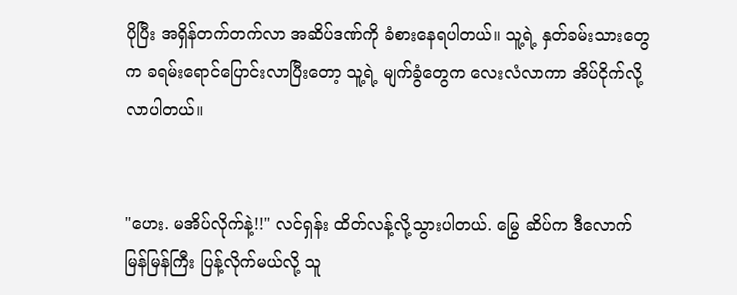ပိုပြီး အရှိန်တက်တက်လာ အဆိပ်ဒဏ်ကို ခံစားနေရပါတယ်။ သူ့ရဲ့ နှတ်ခမ်းသားတွေက ခရမ်းရောင်ပြောင်းလာပြီးတော့ သူ့ရဲ့ မျက်ခွံတွေက လေးလံလာကာ အိပ်ငိုက်လို့လာပါတယ်။


"ဟေး. မအိပ်လိုက်နဲ့!!" လင်ရှန်း ထိတ်လန့်လို့သွားပါတယ်. မြွေ ဆိပ်က ဒီလောက်မြန်မြန်ကြီး ပြန့်လိုက်မယ်လို့ သူ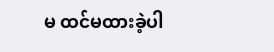မ ထင်မထားခဲ့ပါ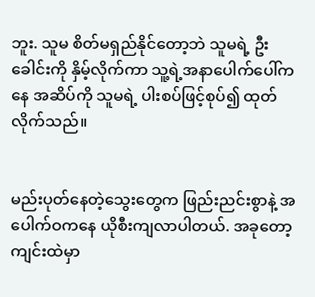ဘူး. သူမ စိတ်မရှည်နိုင်တော့ဘဲ သူမရဲ့‌‌ ဦးခေါင်းကို နှိမ့်လိုက်ကာ သူ့ရဲ့အနာပေါက်ပေါ်ကနေ အဆိပ်ကို သူမရဲ့ ပါးစပ်ဖြင့်စုပ်၍ ထုတ်လိုက်သည်။


မည်းပုတ်နေတဲ့သွေးတွေက ဖြည်းညင်းစွာနဲ့ အပေါက်ဝကနေ ယိုစီးကျလာပါတယ်. အခုတော့ ကျင်းထဲမှာ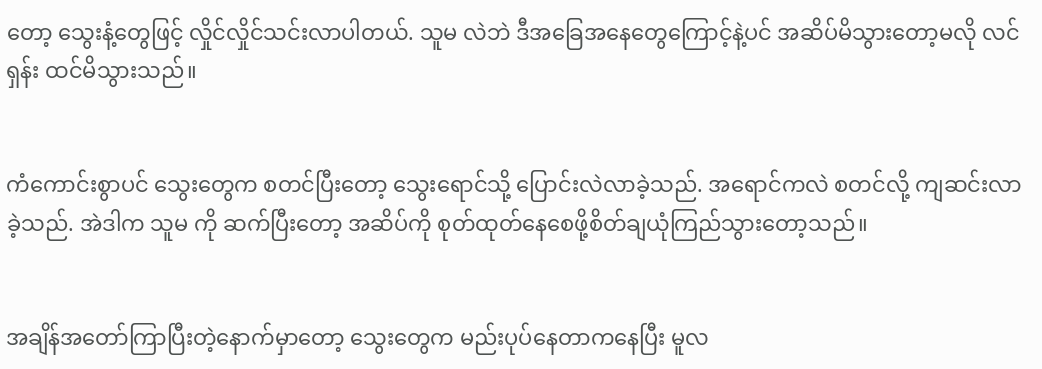တော့ သွေးနံ့တွေဖြင့် လှိုင်လှိုင်သင်းလာပါတယ်. သူမ လဲဘဲ ဒီအခြေအနေတွေကြောင့်နဲ့ပင် အဆိပ်မိသွားတော့မလို လင်ရှန်း ထင်မိသွားသည်။


ကံကောင်းစွာပင် သွေးတွေက စတင်ပြီးတော့ သွေးရောင်သို့ ပြောင်းလဲလာခဲ့သည်. အရောင်ကလဲ စတင်လို့ ကျဆင်းလာခဲ့သည်. အဲဒါက သူမ ကို ဆက်ပြီးတော့ အဆိပ်ကို စုတ်ထုတ်နေစေဖို့စိတ်ချယုံကြည်သွားတော့သည်။


အချိန်အတော်ကြာပြီးတဲ့နောက်မှာတော့ သွေးတွေက မည်းပုပ်နေတာကနေပြီး မူလ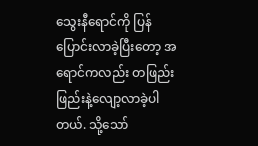သွေးနီရောင်ကို ပြန်ပြောင်းလာခဲ့ပြီးတော့ အရောင်ကလည်း တဖြည်းဖြည်းနဲ့လျော့လာခဲ့ပါတယ်. သို့သော်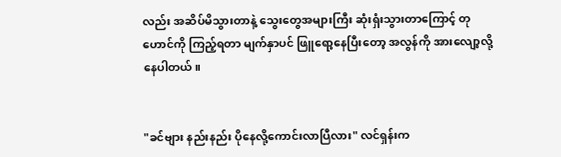လည်း အဆိပ်မိသွားတာနဲ့ သွေးတွေအများကြီး ဆုံးရှံးသွားတာကြောင့် တုဟောင်ကို ကြည့်ရတာ မျက်နှာပင် ဖြူရော့နေပြီးတော့ အလွန်ကို အားလျော့လို့နေပါတယ်။


"ခင်ဗျား နည်းနည်း ပိုနေလို့ကောင်းလာပြီလား" လင်ရှန်းက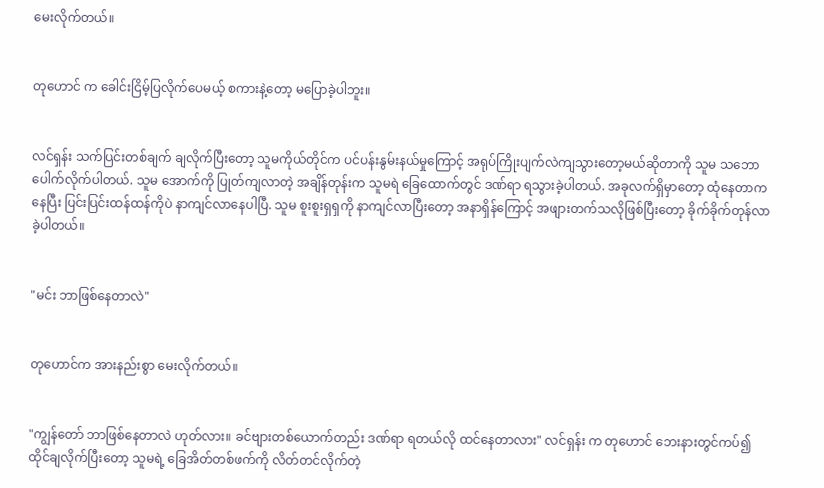မေးလိုက်တယ်။


တုဟောင် က ခေါင်းငြိမ့်ပြလိုက်ပေမယ့် စကားနဲ့တော့ မပြောခဲ့ပါဘူး။


လင်ရှန်း သက်ပြင်းတစ်ချက် ချလိုက်ပြီးတော့ သူမကိုယ်တိုင်က ပင်ပန်းနွမ်းနယ်မှုကြောင့် အရုပ်ကြိုးပျက်လဲကျသွားတော့မယ်ဆိုတာကို သူမ သဘောပေါက်လိုက်ပါတယ်. သူမ အောက်ကို ပြုတ်ကျလာတဲ့ အချိန်တုန်းက သူမရဲ ခြေထောက်တွင် ဒဏ်ရာ ရသွားခဲ့ပါတယ်. အခုလက်ရှိမှာတော့ ထုံနေတာကနေပြီး ပြင်းပြင်းထန်ထန်ကိုပဲ နာကျင်လာနေပါပြီ. သူမ စူးစူးရှရှကို နာကျင်လာပြီးတော့ အနာရှိန်ကြောင့် အဖျားတက်သလိုဖြစ်ပြီးတော့ ခိုက်ခိုက်တုန်လာခဲ့ပါတယ်။


"မင်း ဘာဖြစ်နေတာလဲ"


တုဟောင်က အားနည်းစွာ မေးလိုက်တယ်။


"ကျွန်တော် ဘာဖြစ်နေတာလဲ ဟုတ်လား။ ခင်ဗျားတစ်ယောက်တည်း ဒဏ်ရာ ရတယ်လို ထင်နေတာလား" လင်ရှန်း က တုဟောင် ဘေးနားတွင်ကပ်၍ ထိုင်ချလိုက်ပြီးတော့ သူမရဲ့ ခြေအိတ်တစ်ဖက်ကို လိတ်တင်လိုက်တဲ့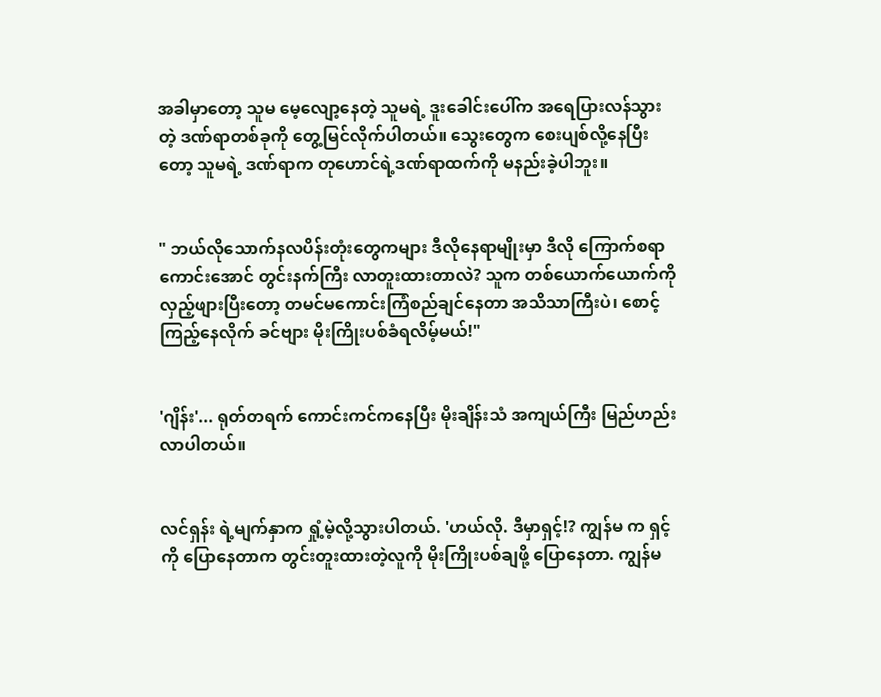အခါမှာတော့ သူမ မေ့လျော့နေတဲ့ သူမရဲ့ ဒူးခေါင်းပေါ်က အရေပြားလန်သွားတဲ့ ဒဏ်ရာတစ်ခုကို တွေ့မြင်လိုက်ပါတယ်။ သွေးတွေက စေးပျစ်လို့နေပြီးတော့ သူမရဲ့ ဒဏ်ရာက တုဟောင်ရဲ့ဒဏ်ရာထက်ကို မနည်းခဲ့ပါဘူး။


" ဘယ်လိုသောက်နလပိန်းတုံးတွေကများ ဒီလိုနေရာမျိုးမှာ ဒီလို ကြောက်စရာကောင်းအောင် တွင်းနက်ကြီး လာတူးထားတာလဲ? သူက တစ်ယောက်ယောက်ကို လှည့်ဖျားပြီးတော့ တမင်မကောင်းကြံစည်ချင်နေတာ အသိသာကြီးပဲ၊ စောင့်ကြည့်နေလိုက် ခင်ဗျား မိုးကြိုးပစ်ခံရလိမ့်မယ်!"


'ဂျိန်း'... ရုတ်တရက် ကောင်းကင်ကနေပြီး မိုးချိန်းသံ အကျယ်ကြီး မြည်ဟည်းလာပါတယ်။


လင်ရှန်း ရဲ့မျက်နှာက ရှုံ့မဲ့လို့သွားပါတယ်. 'ဟယ်လို. ဒီမှာရှင့်!? ကျွန်မ က ရှင့်ကို ပြောနေတာက တွင်းတူးထားတဲ့လူကို မိုးကြိုးပစ်ချဖို့ ပြောနေတာ. ကျွန်မ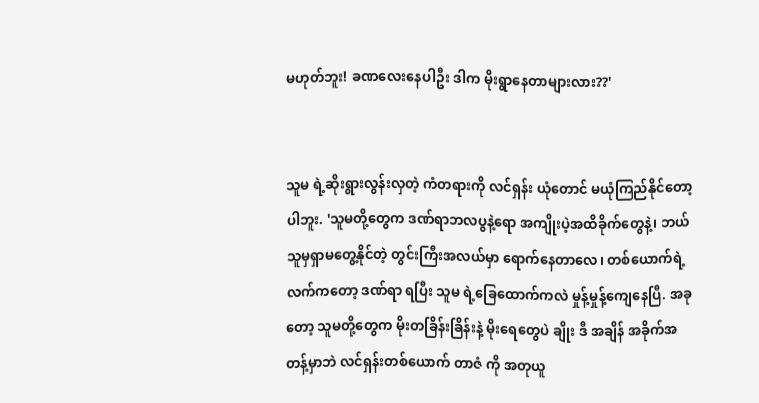မဟုတ်ဘူး! ခဏလေးနေပါဦး ဒါက မိုးရွာနေတာများလား??'


သူမ ရဲ့ဆိုးရွားလွန်းလှတဲ့ ကံတရားကို လင်ရှန်း ယုံတောင် မယုံကြည်နိုင်တော့ပါဘူး. 'သူမတို့တွေက ဒဏ်ရာဘလပွနဲ့ရော အကျိုးပဲ့အထိခိုက်တွေနဲ့၊ ဘယ်သူမှရှာမတွေ့နိုင်တဲ့ တွင်းကြီးအလယ်မှာ ရောက်နေတာလေ၊ တစ်ယောက်ရဲ့လက်ကတော့ ဒဏ်ရာ ရပြီး သူမ ရဲ့ခြေထောက်ကလဲ မှုန့်မှုန့်ကျေနေပြီ. အခုတော့ သူမတို့တွေက မိုးတခြိန်းခြိန်းနဲ့ မိုးရေတွေပဲ ချိုး ဒီ အချိန် အခိုက်အတန့်မှာဘဲ လင်ရှန်းတစ်ယောက် တာဇံ ကို အတုယူ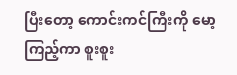ပြီးတော့ ကောင်းကင်ကြီးကို မော့ကြည့်ကာ စူးစူး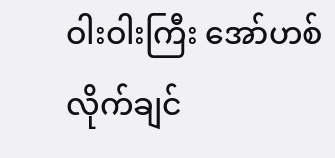ဝါးဝါးကြီး အော်ဟစ်လိုက်ချင်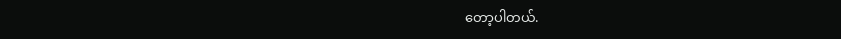တော့ပါတယ်.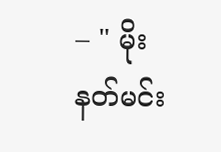– " မိုးနတ်မင်း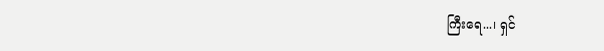ကြီးရေ...၊ ရှင်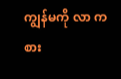ကျွန်မကို လာ ကစား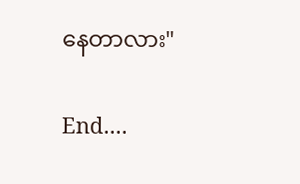နေတာလား"


End....